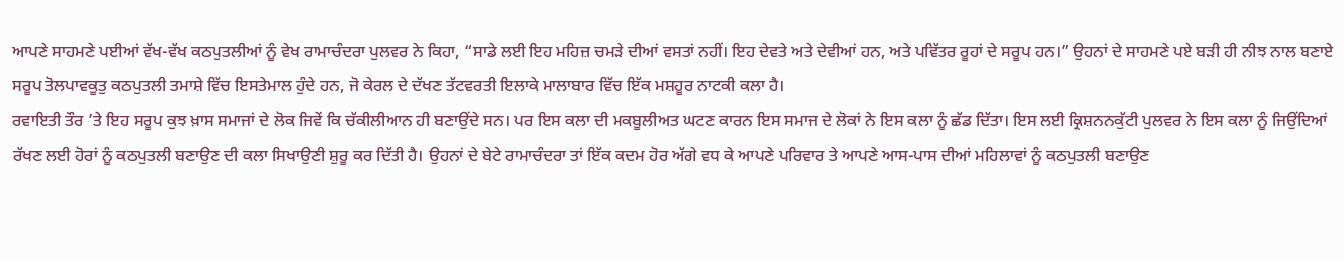ਆਪਣੇ ਸਾਹਮਣੇ ਪਈਆਂ ਵੱਖ-ਵੱਖ ਕਠਪੁਤਲੀਆਂ ਨੂੰ ਵੇਖ ਰਾਮਾਚੰਦਰਾ ਪੁਲਵਰ ਨੇ ਕਿਹਾ, “ਸਾਡੇ ਲਈ ਇਹ ਮਹਿਜ਼ ਚਮੜੇ ਦੀਆਂ ਵਸਤਾਂ ਨਹੀਂ। ਇਹ ਦੇਵਤੇ ਅਤੇ ਦੇਵੀਆਂ ਹਨ, ਅਤੇ ਪਵਿੱਤਰ ਰੂਹਾਂ ਦੇ ਸਰੂਪ ਹਨ।” ਉਹਨਾਂ ਦੇ ਸਾਹਮਣੇ ਪਏ ਬੜੀ ਹੀ ਨੀਝ ਨਾਲ ਬਣਾਏ ਸਰੂਪ ਤੋਲਪਾਵਕੂਤੁ ਕਠਪੁਤਲੀ ਤਮਾਸ਼ੇ ਵਿੱਚ ਇਸਤੇਮਾਲ ਹੁੰਦੇ ਹਨ, ਜੋ ਕੇਰਲ ਦੇ ਦੱਖਣ ਤੱਟਵਰਤੀ ਇਲਾਕੇ ਮਾਲਾਬਾਰ ਵਿੱਚ ਇੱਕ ਮਸ਼ਹੂਰ ਨਾਟਕੀ ਕਲਾ ਹੈ।
ਰਵਾਇਤੀ ਤੌਰ ’ਤੇ ਇਹ ਸਰੂਪ ਕੁਝ ਖ਼ਾਸ ਸਮਾਜਾਂ ਦੇ ਲੋਕ ਜਿਵੇਂ ਕਿ ਚੱਕੀਲੀਆਨ ਹੀ ਬਣਾਉਂਦੇ ਸਨ। ਪਰ ਇਸ ਕਲਾ ਦੀ ਮਕਬੂਲੀਅਤ ਘਟਣ ਕਾਰਨ ਇਸ ਸਮਾਜ ਦੇ ਲੋਕਾਂ ਨੇ ਇਸ ਕਲਾ ਨੂੰ ਛੱਡ ਦਿੱਤਾ। ਇਸ ਲਈ ਕ੍ਰਿਸ਼ਨਨਕੁੱਟੀ ਪੁਲਵਰ ਨੇ ਇਸ ਕਲਾ ਨੂੰ ਜਿਉਂਦਿਆਂ ਰੱਖਣ ਲਈ ਹੋਰਾਂ ਨੂੰ ਕਠਪੁਤਲੀ ਬਣਾਉਣ ਦੀ ਕਲਾ ਸਿਖਾਉਣੀ ਸ਼ੁਰੂ ਕਰ ਦਿੱਤੀ ਹੈ। ਉਹਨਾਂ ਦੇ ਬੇਟੇ ਰਾਮਾਚੰਦਰਾ ਤਾਂ ਇੱਕ ਕਦਮ ਹੋਰ ਅੱਗੇ ਵਧ ਕੇ ਆਪਣੇ ਪਰਿਵਾਰ ਤੇ ਆਪਣੇ ਆਸ-ਪਾਸ ਦੀਆਂ ਮਹਿਲਾਵਾਂ ਨੂੰ ਕਠਪੁਤਲੀ ਬਣਾਉਣ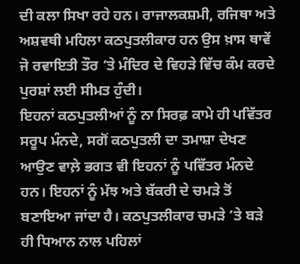ਦੀ ਕਲਾ ਸਿਖਾ ਰਹੇ ਹਨ। ਰਾਜਾਲਕਸ਼ਮੀ, ਰਜਿਥਾ ਅਤੇ ਅਸ਼ਵਥੀ ਮਹਿਲਾ ਕਠਪੁਤਲੀਕਾਰ ਹਨ ਉਸ ਖ਼ਾਸ ਥਾਵੇਂ ਜੋ ਰਵਾਇਤੀ ਤੌਰ ’ਤੇ ਮੰਦਿਰ ਦੇ ਵਿਹੜੇ ਵਿੱਚ ਕੰਮ ਕਰਦੇ ਪੁਰਸ਼ਾਂ ਲਈ ਸੀਮਤ ਹੁੰਦੀ।
ਇਹਨਾਂ ਕਠਪੁਤਲੀਆਂ ਨੂੰ ਨਾ ਸਿਰਫ਼ ਕਾਮੇ ਹੀ ਪਵਿੱਤਰ ਸਰੂਪ ਮੰਨਦੇ, ਸਗੋਂ ਕਠਪੁਤਲੀ ਦਾ ਤਮਾਸ਼ਾ ਦੇਖਣ ਆਉਣ ਵਾਲ਼ੇ ਭਗਤ ਵੀ ਇਹਨਾਂ ਨੂੰ ਪਵਿੱਤਰ ਮੰਨਦੇ ਹਨ। ਇਹਨਾਂ ਨੂੰ ਮੱਝ ਅਤੇ ਬੱਕਰੀ ਦੇ ਚਮੜੇ ਤੋਂ ਬਣਾਇਆ ਜਾਂਦਾ ਹੈ। ਕਠਪੁਤਲੀਕਾਰ ਚਮੜੇ ’ਤੇ ਬੜੇ ਹੀ ਧਿਆਨ ਨਾਲ ਪਹਿਲਾਂ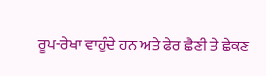ਰੂਪ-ਰੇਖਾ ਵਾਹੁੰਦੇ ਹਨ ਅਤੇ ਫੇਰ ਛੈਣੀ ਤੇ ਛੇਕਣ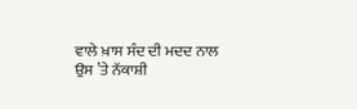ਵਾਲੇ ਖ਼ਾਸ ਸੰਦ ਦੀ ਮਦਦ ਨਾਲ ਉਸ ’ਤੇ ਨੱਕਾਸ਼ੀ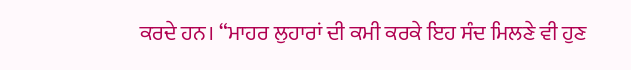ਕਰਦੇ ਹਨ। “ਮਾਹਰ ਲੁਹਾਰਾਂ ਦੀ ਕਮੀ ਕਰਕੇ ਇਹ ਸੰਦ ਮਿਲਣੇ ਵੀ ਹੁਣ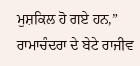ਮੁਸ਼ਕਿਲ ਹੋ ਗਏ ਹਨ,” ਰਾਮਾਚੰਦਰਾ ਦੇ ਬੇਟੇ ਰਾਜੀਵ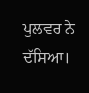ਪੁਲਵਰ ਨੇ ਦੱਸਿਆ।